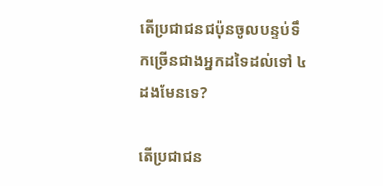តើប្រជាជនជប៉ុនចូលបន្ទប់ទឹកច្រើនជាងអ្នកដទៃដល់ទៅ ៤ ដងមែនទេ?

តើប្រជាជន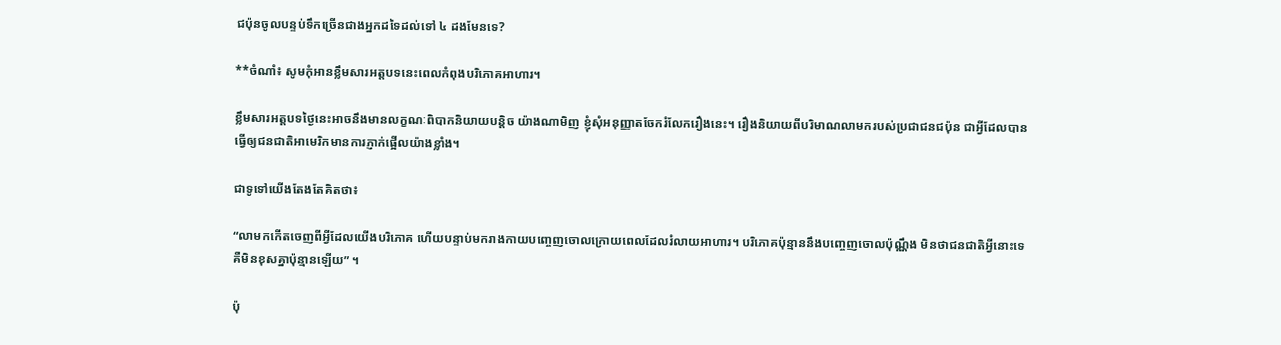ជប៉ុនចូលបន្ទប់ទឹកច្រើនជាងអ្នកដទៃដល់ទៅ ៤ ដងមែនទេ?

**ចំណាំ៖ សូមកុំអានខ្លឹមសារអត្តបទនេះពេលកំពុងបរិភោគអាហារ។

ខ្លឹមសារអត្តបទថ្ងៃនេះអាចនឹងមានលក្ខណៈពិបាកនិយាយបន្តិច យ៉ាងណាមិញ ខ្ញុំសុំអនុញ្ញាតចែករំលែករឿងនេះ។ រឿងនិយាយពីបរិមាណលាមករបស់ប្រជាជនជប៉ុន ជាអ្វីដែលបានធ្វើឲ្យជនជាតិអាមេរិកមានការភ្ញាក់ផ្អើលយ៉ាងខ្លាំង។

ជាទូទៅយើងតែងតែគិតថា៖

“លាមកកើតចេញពីអ្វីដែលយើងបរិភោគ ហើយបន្ទាប់មករាងកាយបញ្ចេញចោលក្រោយពេលដែលរំលាយអាហារ។ បរិភោគប៉ុន្មាននឹងបញ្ចេញចោលប៉ុណ្ណឹង មិនថាជនជាតិអ្វីនោះទេ គឺមិនខុសគ្នាប៉ុន្មានឡើយ” ។

ប៉ុ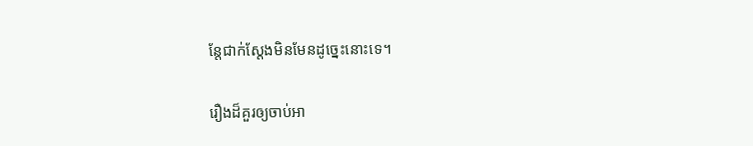ន្តែជាក់ស្តែងមិនមែនដូច្នេះនោះទេ។

រឿងដ៏គួរឲ្យចាប់អា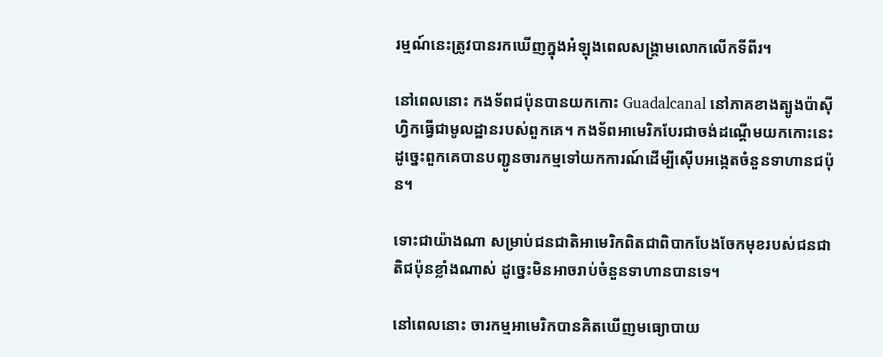រម្មណ៍នេះត្រូវបានរកឃើញក្នុងអំឡុងពេលសង្គ្រាមលោកលើកទីពីរ។

នៅពេលនោះ កងទ័ពជប៉ុនបានយកកោះ Guadalcanal នៅភាគខាងត្បូងប៉ាស៊ីហ្វិកធ្វើជាមូលដ្ឋានរបស់ពួកគេ។ កងទ័ពអាមេរិកបែរជាចង់ដណ្តើមយកកោះនេះ ដូច្នេះពួកគេបានបញ្ជូនចារកម្មទៅយកការណ៍ដើម្បីស៊ើបអង្កេតចំនួនទាហានជប៉ុន។

ទោះជាយ៉ាងណា សម្រាប់ជនជាតិអាមេរិកពិតជាពិបាកបែងចែកមុខរបស់ជនជាតិជប៉ុនខ្លាំងណាស់ ដូច្នេះមិនអាចរាប់ចំនួនទាហានបានទេ។

នៅពេលនោះ ចារកម្មអាមេរិកបានគិតឃើញមធ្យោបាយ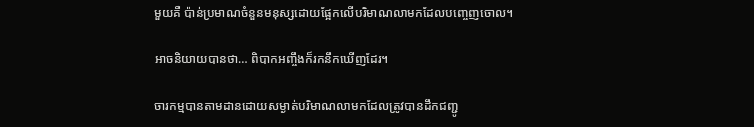មួយគឺ ប៉ាន់ប្រមាណចំនួនមនុស្សដោយផ្អែកលើបរិមាណលាមកដែលបញ្ចេញចោល។

អាចនិយាយបានថា… ពិបាកអញ្ចឹងក៏រកនឹកឃើញដែរ។

ចារកម្មបានតាមដានដោយសម្ងាត់បរិមាណលាមកដែលត្រូវបានដឹកជញ្ជូ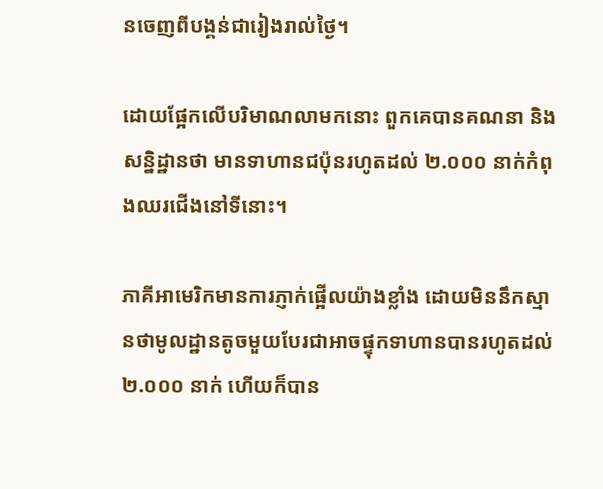នចេញពីបង្គន់ជារៀងរាល់ថ្ងៃ។

ដោយផ្អែកលើបរិមាណលាមកនោះ ពួកគេបានគណនា និងសន្និដ្ឋានថា មានទាហានជប៉ុនរហូតដល់ ២.០០០ នាក់កំពុងឈរជើងនៅទីនោះ។

ភាគីអាមេរិកមានការភ្ញាក់ផ្អើលយ៉ាងខ្លាំង ដោយមិននឹកស្មានថាមូលដ្ឋានតូចមួយបែរជាអាចផ្ទុកទាហានបានរហូតដល់ ២.០០០ នាក់ ហើយក៏បាន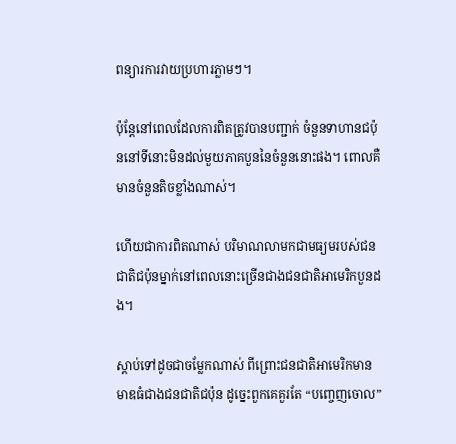ពន្យារការវាយប្រហារភ្លាមៗ។

ប៉ុន្តែនៅពេលដែលការពិតត្រូវបានបញ្ជាក់ ចំនួនទាហានជប៉ុននៅទីនោះមិនដល់មួយភាគបួននៃចំនួននោះផង។ ពោលគឺមានចំនួនតិចខ្លាំងណាស់។

ហើយជាការពិតណាស់ បរិមាណលាមកជាមធ្យមរបស់ជនជាតិជប៉ុនម្នាក់នៅពេលនោះច្រើនជាងជនជាតិអាមេរិកបួនដង។

ស្តាប់ទៅដូចជាចម្លែកណាស់ ពីព្រោះជនជាតិអាមេរិកមានមាឌធំជាងជនជាតិជប៉ុន ដូច្នេះពួកគេគួរតែ “បញ្ចេញចោល”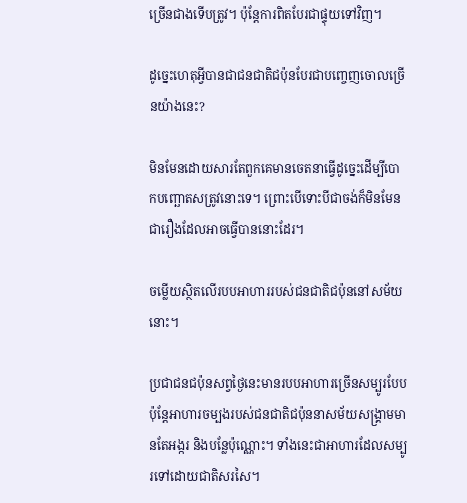ច្រើនជាងទើបត្រូវ។ ប៉ុន្តែការពិតបែរជាផ្ទុយទៅវិញ។

ដូច្នេះហេតុអ្វីបានជាជនជាតិជប៉ុនបែរជាបញ្ចេញចោលច្រើនយ៉ាងនេះ?

មិនមែនដោយសារតែពួកគេមានចេតនាធ្វើដូច្នេះដើម្បីបោកបញ្ឆោតសត្រូវនោះទេ។ ព្រោះបើទោះបីជាចង់ក៏មិនមែនជារឿងដែលអាចធ្វើបាននោះដែរ។

ចម្លើយស្ថិតលើរបបអាហាររបស់ជនជាតិជប៉ុននៅសម័យនោះ។

ប្រជាជនជប៉ុនសព្វថ្ងៃនេះមានរបបអាហារច្រើនសម្បូរបែប ប៉ុន្តែអាហារចម្បងរបស់ជនជាតិជប៉ុននាសម័យសង្គ្រាមមានតែអង្ករ និងបន្លែប៉ុណ្ណោះ។ ទាំងនេះជាអាហារដែលសម្បូរទៅដោយជាតិសរសៃ។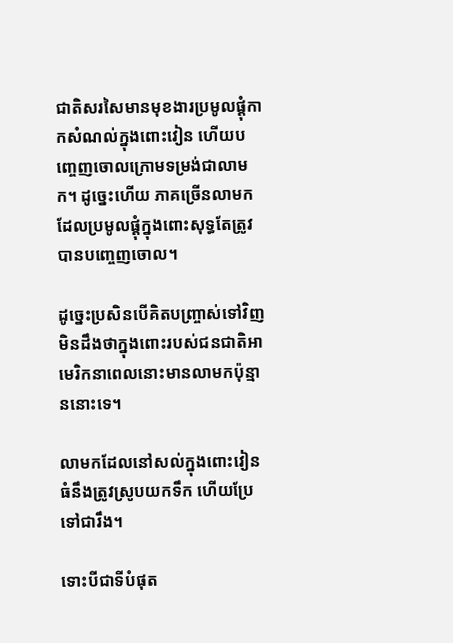ជាតិសរសៃមានមុខងារប្រមូលផ្តុំកាកសំណល់ក្នុងពោះវៀន ហើយបញ្ចេញចោលក្រោមទម្រង់ជាលាមក។ ដូច្នេះហើយ ភាគច្រើនលាមកដែលប្រមូលផ្តុំក្នុងពោះសុទ្ធតែត្រូវបានបញ្ចេញចោល។

ដូច្នេះប្រសិនបើគិតបញ្ច្រាស់ទៅវិញ មិនដឹងថាក្នុងពោះរបស់ជនជាតិអាមេរិកនាពេលនោះមានលាមកប៉ុន្មាននោះទេ។

លាមកដែលនៅសល់ក្នុងពោះវៀនធំនឹងត្រូវស្រូបយកទឹក ហើយប្រែទៅជារឹង។

ទោះបីជាទីបំផុត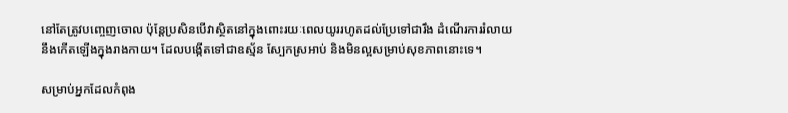នៅតែត្រូវបញ្ចេញចោល ប៉ុន្តែប្រសិនបើវាស្ថិតនៅក្នុងពោះរយៈពេលយូររហូតដល់ប្រែទៅជារឹង ដំណើរការរំលាយនឹងកើតឡើងក្នុងរាងកាយ។ ដែលបង្កើតទៅជាឧស្ម័ន ស្បែកស្រអាប់ និងមិនល្អសម្រាប់សុខភាពនោះទេ។

សម្រាប់អ្នកដែលកំពុង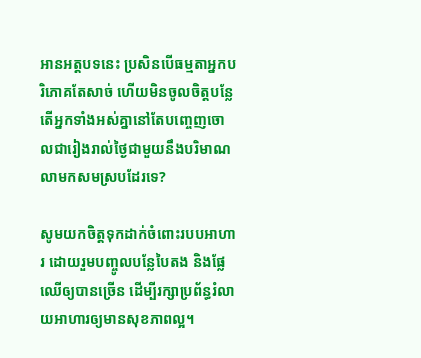អានអត្តបទនេះ ប្រសិនបើធម្មតាអ្នកបរិភោគតែសាច់ ហើយមិនចូលចិត្តបន្លែ តើអ្នកទាំងអស់គ្នានៅតែបញ្ចេញចោលជារៀងរាល់ថ្ងៃជាមួយនឹងបរិមាណលាមកសមស្របដែរទេ?

សូមយកចិត្តទុកដាក់ចំពោះរបបអាហារ ដោយរួមបញ្ចូលបន្លែបៃតង និងផ្លែឈើឲ្យបានច្រើន ដើម្បីរក្សាប្រព័ន្ធរំលាយអាហារឲ្យមានសុខភាពល្អ។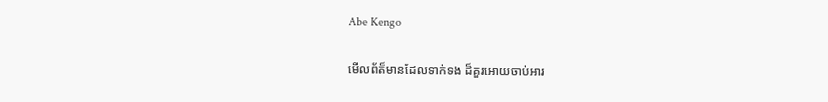Abe Kengo

មើលព័ត៏មានដែលទាក់ទង ដ៏គួរអោយចាប់អារ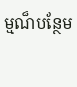ម្មណ៏បន្ថែម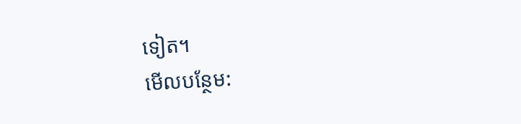ទៀត។
មើលបន្ថែម: